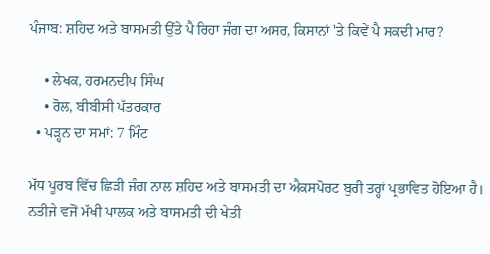ਪੰਜਾਬ: ਸ਼ਹਿਦ ਅਤੇ ਬਾਸਮਤੀ ਉੱਤੇ ਪੈ ਰਿਹਾ ਜੰਗ ਦਾ ਅਸਰ, ਕਿਸਾਨਾਂ 'ਤੇ ਕਿਵੇਂ ਪੈ ਸਕਦੀ ਮਾਰ?

    • ਲੇਖਕ, ਹਰਮਨਦੀਪ ਸਿੰਘ
    • ਰੋਲ, ਬੀਬੀਸੀ ਪੱਤਰਕਾਰ
  • ਪੜ੍ਹਨ ਦਾ ਸਮਾਂ: 7 ਮਿੰਟ

ਮੱਧ ਪੂਰਬ ਵਿੱਚ ਛਿੜੀ ਜੰਗ ਨਾਲ ਸ਼ਹਿਦ ਅਤੇ ਬਾਸਮਤੀ ਦਾ ਐਕਸਪੋਰਟ ਬੁਰੀ ਤਰ੍ਹਾਂ ਪ੍ਰਭਾਵਿਤ ਹੋਇਆ ਹੈ। ਨਤੀਜੇ ਵਜੋਂ ਮੱਖੀ ਪਾਲਕ ਅਤੇ ਬਾਸਮਤੀ ਦੀ ਖੇਤੀ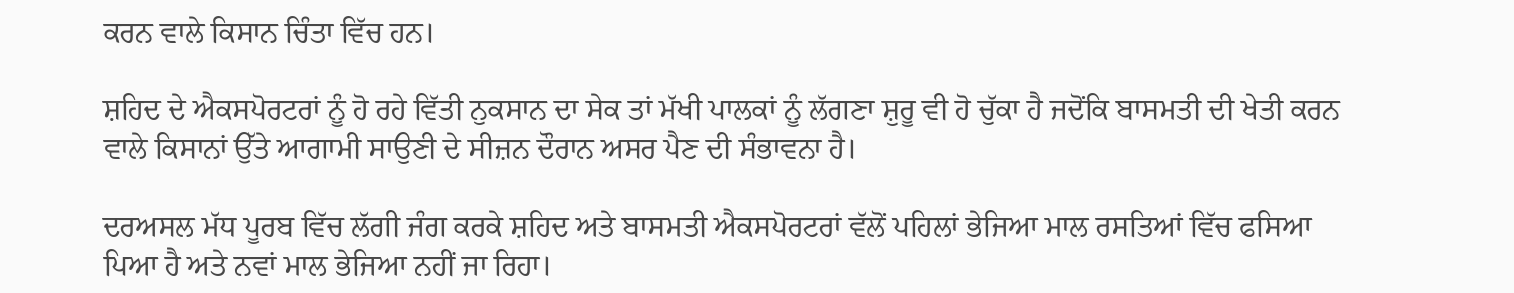ਕਰਨ ਵਾਲੇ ਕਿਸਾਨ ਚਿੰਤਾ ਵਿੱਚ ਹਨ।

ਸ਼ਹਿਦ ਦੇ ਐਕਸਪੋਰਟਰਾਂ ਨੂੰ ਹੋ ਰਹੇ ਵਿੱਤੀ ਨੁਕਸਾਨ ਦਾ ਸੇਕ ਤਾਂ ਮੱਖੀ ਪਾਲਕਾਂ ਨੂੰ ਲੱਗਣਾ ਸ਼ੁਰੂ ਵੀ ਹੋ ਚੁੱਕਾ ਹੈ ਜਦੋਂਕਿ ਬਾਸਮਤੀ ਦੀ ਖੇਤੀ ਕਰਨ ਵਾਲੇ ਕਿਸਾਨਾਂ ਉੱਤੇ ਆਗਾਮੀ ਸਾਉਣੀ ਦੇ ਸੀਜ਼ਨ ਦੌਰਾਨ ਅਸਰ ਪੈਣ ਦੀ ਸੰਭਾਵਨਾ ਹੈ।

ਦਰਅਸਲ ਮੱਧ ਪੂਰਬ ਵਿੱਚ ਲੱਗੀ ਜੰਗ ਕਰਕੇ ਸ਼ਹਿਦ ਅਤੇ ਬਾਸਮਤੀ ਐਕਸਪੋਰਟਰਾਂ ਵੱਲੋਂ ਪਹਿਲਾਂ ਭੇਜਿਆ ਮਾਲ ਰਸਤਿਆਂ ਵਿੱਚ ਫਸਿਆ ਪਿਆ ਹੈ ਅਤੇ ਨਵਾਂ ਮਾਲ ਭੇਜਿਆ ਨਹੀਂ ਜਾ ਰਿਹਾ।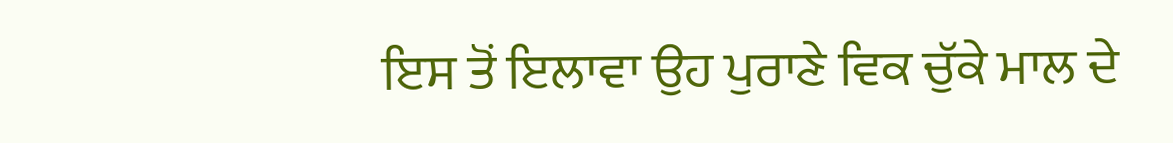ਇਸ ਤੋਂ ਇਲਾਵਾ ਉਹ ਪੁਰਾਣੇ ਵਿਕ ਚੁੱਕੇ ਮਾਲ ਦੇ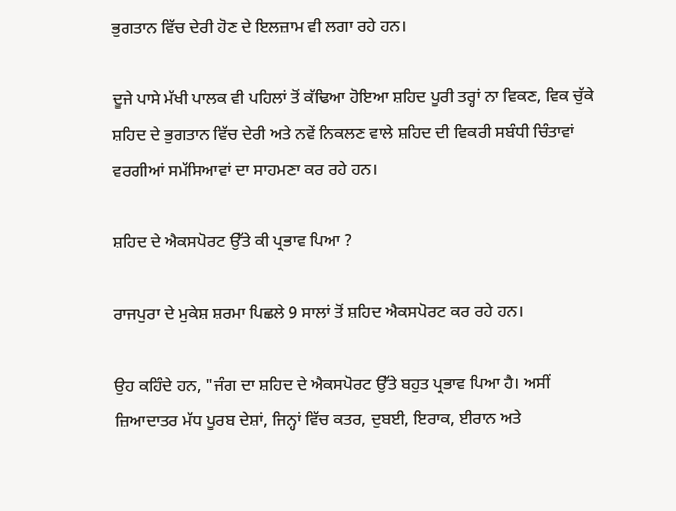ਭੁਗਤਾਨ ਵਿੱਚ ਦੇਰੀ ਹੋਣ ਦੇ ਇਲਜ਼ਾਮ ਵੀ ਲਗਾ ਰਹੇ ਹਨ।

ਦੂਜੇ ਪਾਸੇ ਮੱਖੀ ਪਾਲਕ ਵੀ ਪਹਿਲਾਂ ਤੋਂ ਕੱਢਿਆ ਹੋਇਆ ਸ਼ਹਿਦ ਪੂਰੀ ਤਰ੍ਹਾਂ ਨਾ ਵਿਕਣ, ਵਿਕ ਚੁੱਕੇ ਸ਼ਹਿਦ ਦੇ ਭੁਗਤਾਨ ਵਿੱਚ ਦੇਰੀ ਅਤੇ ਨਵੇਂ ਨਿਕਲਣ ਵਾਲੇ ਸ਼ਹਿਦ ਦੀ ਵਿਕਰੀ ਸਬੰਧੀ ਚਿੰਤਾਵਾਂ ਵਰਗੀਆਂ ਸਮੱਸਿਆਵਾਂ ਦਾ ਸਾਹਮਣਾ ਕਰ ਰਹੇ ਹਨ।

ਸ਼ਹਿਦ ਦੇ ਐਕਸਪੋਰਟ ਉੱਤੇ ਕੀ ਪ੍ਰਭਾਵ ਪਿਆ ?

ਰਾਜਪੁਰਾ ਦੇ ਮੁਕੇਸ਼ ਸ਼ਰਮਾ ਪਿਛਲੇ 9 ਸਾਲਾਂ ਤੋਂ ਸ਼ਹਿਦ ਐਕਸਪੋਰਟ ਕਰ ਰਹੇ ਹਨ।

ਉਹ ਕਹਿੰਦੇ ਹਨ, "ਜੰਗ ਦਾ ਸ਼ਹਿਦ ਦੇ ਐਕਸਪੋਰਟ ਉੱਤੇ ਬਹੁਤ ਪ੍ਰਭਾਵ ਪਿਆ ਹੈ। ਅਸੀਂ ਜ਼ਿਆਦਾਤਰ ਮੱਧ ਪੂਰਬ ਦੇਸ਼ਾਂ, ਜਿਨ੍ਹਾਂ ਵਿੱਚ ਕਤਰ, ਦੁਬਈ, ਇਰਾਕ, ਈਰਾਨ ਅਤੇ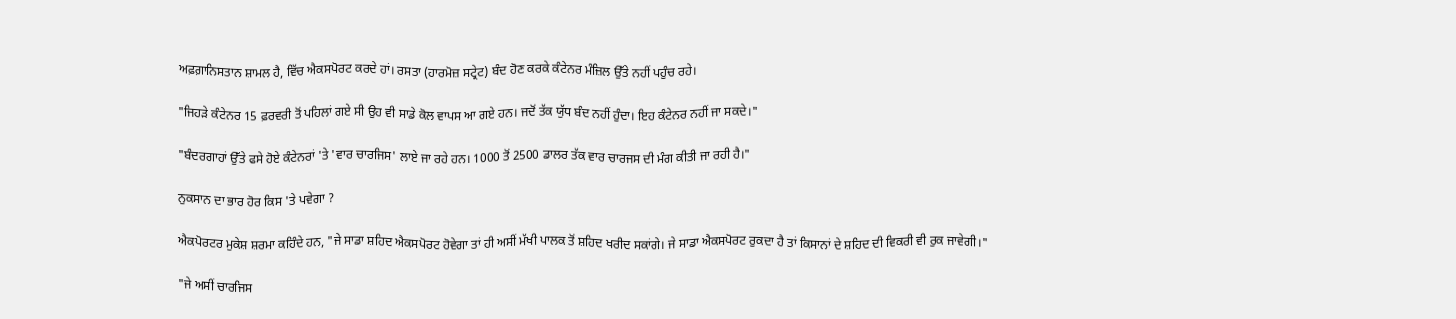ਅਫ਼ਗ਼ਾਨਿਸਤਾਨ ਸ਼ਾਮਲ ਹੈ, ਵਿੱਚ ਐਕਸਪੋਰਟ ਕਰਦੇ ਹਾਂ। ਰਸਤਾ (ਹਾਰਮੋਜ਼ ਸਟ੍ਰੇਟ) ਬੰਦ ਹੋਣ ਕਰਕੇ ਕੰਟੇਨਰ ਮੰਜ਼ਿਲ ਉੱਤੇ ਨਹੀਂ ਪਹੁੰਚ ਰਹੇ।

"ਜਿਹੜੇ ਕੰਟੇਨਰ 15 ਫ਼ਰਵਰੀ ਤੋਂ ਪਹਿਲਾਂ ਗਏ ਸੀ ਉਹ ਵੀ ਸਾਡੇ ਕੋਲ ਵਾਪਸ ਆ ਗਏ ਹਨ। ਜਦੋਂ ਤੱਕ ਯੁੱਧ ਬੰਦ ਨਹੀਂ ਹੁੰਦਾ। ਇਹ ਕੰਟੇਨਰ ਨਹੀਂ ਜਾ ਸਕਦੇ।"

"ਬੰਦਰਗਾਹਾਂ ਉੱਤੇ ਫਸੇ ਹੋਏ ਕੰਟੇਨਰਾਂ 'ਤੇ 'ਵਾਰ ਚਾਰਜਿਸ' ਲਾਏ ਜਾ ਰਹੇ ਹਨ। 1000 ਤੋਂ 2500 ਡਾਲਰ ਤੱਕ ਵਾਰ ਚਾਰਜਸ ਦੀ ਮੰਗ ਕੀਤੀ ਜਾ ਰਹੀ ਹੈ।"

ਨੁਕਸਾਨ ਦਾ ਭਾਰ ਹੋਰ ਕਿਸ 'ਤੇ ਪਵੇਗਾ ?

ਐਕਪੋਰਟਰ ਮੁਕੇਸ਼ ਸ਼ਰਮਾ ਕਹਿੰਦੇ ਹਨ, "ਜੇ ਸਾਡਾ ਸ਼ਹਿਦ ਐਕਸਪੋਰਟ ਹੋਵੇਗਾ ਤਾਂ ਹੀ ਅਸੀਂ ਮੱਖੀ ਪਾਲਕ ਤੋਂ ਸ਼ਹਿਦ ਖਰੀਦ ਸਕਾਂਗੇ। ਜੇ ਸਾਡਾ ਐਕਸਪੋਰਟ ਰੁਕਦਾ ਹੈ ਤਾਂ ਕਿਸਾਨਾਂ ਦੇ ਸ਼ਹਿਦ ਦੀ ਵਿਕਰੀ ਵੀ ਰੁਕ ਜਾਵੇਗੀ।"

"ਜੇ ਅਸੀਂ ਚਾਰਜਿਸ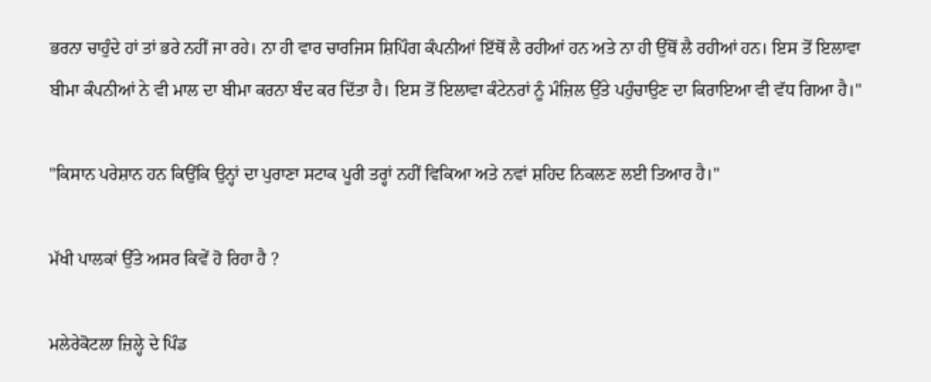ਭਰਨਾ ਚਾਹੁੰਦੇ ਹਾਂ ਤਾਂ ਭਰੇ ਨਹੀਂ ਜਾ ਰਹੇ। ਨਾ ਹੀ ਵਾਰ ਚਾਰਜਿਸ ਸ਼ਿਪਿੰਗ ਕੰਪਨੀਆਂ ਇੱਥੋਂ ਲੈ ਰਹੀਆਂ ਹਨ ਅਤੇ ਨਾ ਹੀ ਉੱਥੋਂ ਲੈ ਰਹੀਆਂ ਹਨ। ਇਸ ਤੋਂ ਇਲਾਵਾ ਬੀਮਾ ਕੰਪਨੀਆਂ ਨੇ ਵੀ ਮਾਲ ਦਾ ਬੀਮਾ ਕਰਨਾ ਬੰਦ ਕਰ ਦਿੱਤਾ ਹੈ। ਇਸ ਤੋਂ ਇਲਾਵਾ ਕੰਟੇਨਰਾਂ ਨੂੰ ਮੰਜ਼ਿਲ ਉੱਤੇ ਪਹੁੰਚਾਉਣ ਦਾ ਕਿਰਾਇਆ ਵੀ ਵੱਧ ਗਿਆ ਹੈ।"

"ਕਿਸਾਨ ਪਰੇਸ਼ਾਨ ਹਨ ਕਿਉਂਕਿ ਉਨ੍ਹਾਂ ਦਾ ਪੁਰਾਣਾ ਸਟਾਕ ਪੂਰੀ ਤਰ੍ਹਾਂ ਨਹੀਂ ਵਿਕਿਆ ਅਤੇ ਨਵਾਂ ਸ਼ਹਿਦ ਨਿਕਲਣ ਲਈ ਤਿਆਰ ਹੈ।"

ਮੱਖੀ ਪਾਲਕਾਂ ਉੱਤੇ ਅਸਰ ਕਿਵੇਂ ਹੋ ਰਿਹਾ ਹੈ ?

ਮਲੇਰੇਕੋਟਲਾ ਜ਼ਿਲ੍ਹੇ ਦੇ ਪਿੰਡ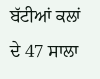ਬੱਟੀਆਂ ਕਲਾਂ ਦੇ 47 ਸਾਲਾ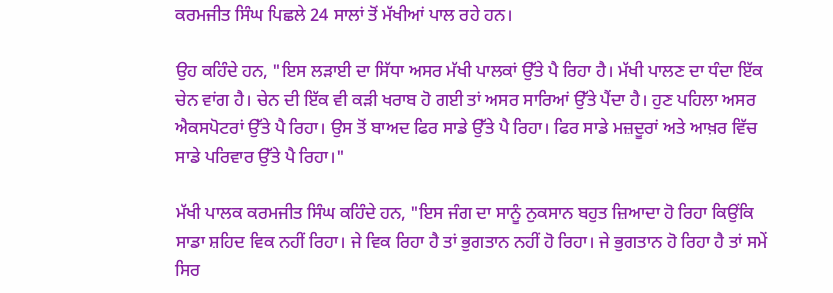ਕਰਮਜੀਤ ਸਿੰਘ ਪਿਛਲੇ 24 ਸਾਲਾਂ ਤੋਂ ਮੱਖੀਆਂ ਪਾਲ ਰਹੇ ਹਨ।

ਉਹ ਕਹਿੰਦੇ ਹਨ, "ਇਸ ਲੜਾਈ ਦਾ ਸਿੱਧਾ ਅਸਰ ਮੱਖੀ ਪਾਲਕਾਂ ਉੱਤੇ ਪੈ ਰਿਹਾ ਹੈ। ਮੱਖੀ ਪਾਲਣ ਦਾ ਧੰਦਾ ਇੱਕ ਚੇਨ ਵਾਂਗ ਹੈ। ਚੇਨ ਦੀ ਇੱਕ ਵੀ ਕੜੀ ਖਰਾਬ ਹੋ ਗਈ ਤਾਂ ਅਸਰ ਸਾਰਿਆਂ ਉੱਤੇ ਪੈਂਦਾ ਹੈ। ਹੁਣ ਪਹਿਲਾ ਅਸਰ ਐਕਸਪੋਟਰਾਂ ਉੱਤੇ ਪੈ ਰਿਹਾ। ਉਸ ਤੋਂ ਬਾਅਦ ਫਿਰ ਸਾਡੇ ਉੱਤੇ ਪੈ ਰਿਹਾ। ਫਿਰ ਸਾਡੇ ਮਜ਼ਦੂਰਾਂ ਅਤੇ ਆਖ਼ਰ ਵਿੱਚ ਸਾਡੇ ਪਰਿਵਾਰ ਉੱਤੇ ਪੈ ਰਿਹਾ।"

ਮੱਖੀ ਪਾਲਕ ਕਰਮਜੀਤ ਸਿੰਘ ਕਹਿੰਦੇ ਹਨ, "ਇਸ ਜੰਗ ਦਾ ਸਾਨੂੰ ਨੁਕਸਾਨ ਬਹੁਤ ਜ਼ਿਆਦਾ ਹੋ ਰਿਹਾ ਕਿਉਂਕਿ ਸਾਡਾ ਸ਼ਹਿਦ ਵਿਕ ਨਹੀਂ ਰਿਹਾ। ਜੇ ਵਿਕ ਰਿਹਾ ਹੈ ਤਾਂ ਭੁਗਤਾਨ ਨਹੀਂ ਹੋ ਰਿਹਾ। ਜੇ ਭੁਗਤਾਨ ਹੋ ਰਿਹਾ ਹੈ ਤਾਂ ਸਮੇਂ ਸਿਰ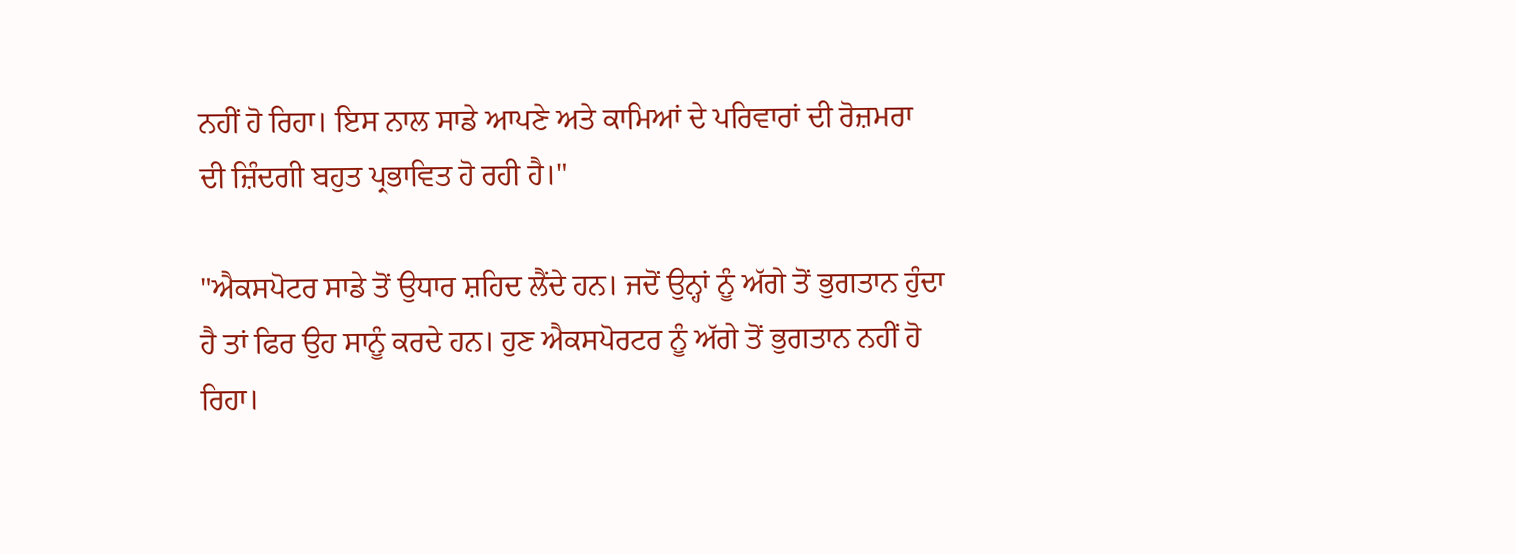ਨਹੀਂ ਹੋ ਰਿਹਾ। ਇਸ ਨਾਲ ਸਾਡੇ ਆਪਣੇ ਅਤੇ ਕਾਮਿਆਂ ਦੇ ਪਰਿਵਾਰਾਂ ਦੀ ਰੋਜ਼ਮਰਾ ਦੀ ਜ਼ਿੰਦਗੀ ਬਹੁਤ ਪ੍ਰਭਾਵਿਤ ਹੋ ਰਹੀ ਹੈ।"

"ਐਕਸਪੋਟਰ ਸਾਡੇ ਤੋਂ ਉਧਾਰ ਸ਼ਹਿਦ ਲੈਂਦੇ ਹਨ। ਜਦੋਂ ਉਨ੍ਹਾਂ ਨੂੰ ਅੱਗੇ ਤੋਂ ਭੁਗਤਾਨ ਹੁੰਦਾ ਹੈ ਤਾਂ ਫਿਰ ਉਹ ਸਾਨੂੰ ਕਰਦੇ ਹਨ। ਹੁਣ ਐਕਸਪੋਰਟਰ ਨੂੰ ਅੱਗੇ ਤੋਂ ਭੁਗਤਾਨ ਨਹੀਂ ਹੋ ਰਿਹਾ।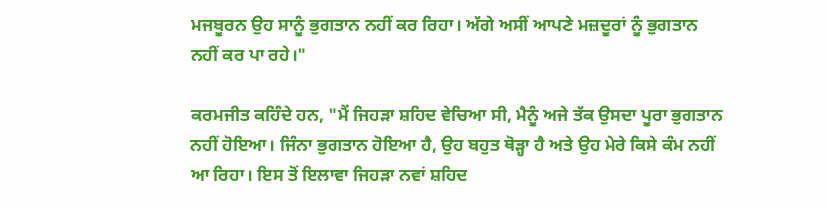ਮਜਬੂਰਨ ਉਹ ਸਾਨੂੰ ਭੁਗਤਾਨ ਨਹੀਂ ਕਰ ਰਿਹਾ। ਅੱਗੇ ਅਸੀਂ ਆਪਣੇ ਮਜ਼ਦੂਰਾਂ ਨੂੰ ਭੁਗਤਾਨ ਨਹੀਂ ਕਰ ਪਾ ਰਹੇ।"

ਕਰਮਜੀਤ ਕਹਿੰਦੇ ਹਨ, "ਮੈਂ ਜਿਹੜਾ ਸ਼ਹਿਦ ਵੇਚਿਆ ਸੀ, ਮੈਨੂੰ ਅਜੇ ਤੱਕ ਉਸਦਾ ਪੂਰਾ ਭੁਗਤਾਨ ਨਹੀਂ ਹੋਇਆ। ਜਿੰਨਾ ਭੁਗਤਾਨ ਹੋਇਆ ਹੈ, ਉਹ ਬਹੁਤ ਥੋੜ੍ਹਾ ਹੈ ਅਤੇ ਉਹ ਮੇਰੇ ਕਿਸੇ ਕੰਮ ਨਹੀਂ ਆ ਰਿਹਾ। ਇਸ ਤੋਂ ਇਲਾਵਾ ਜਿਹੜਾ ਨਵਾਂ ਸ਼ਹਿਦ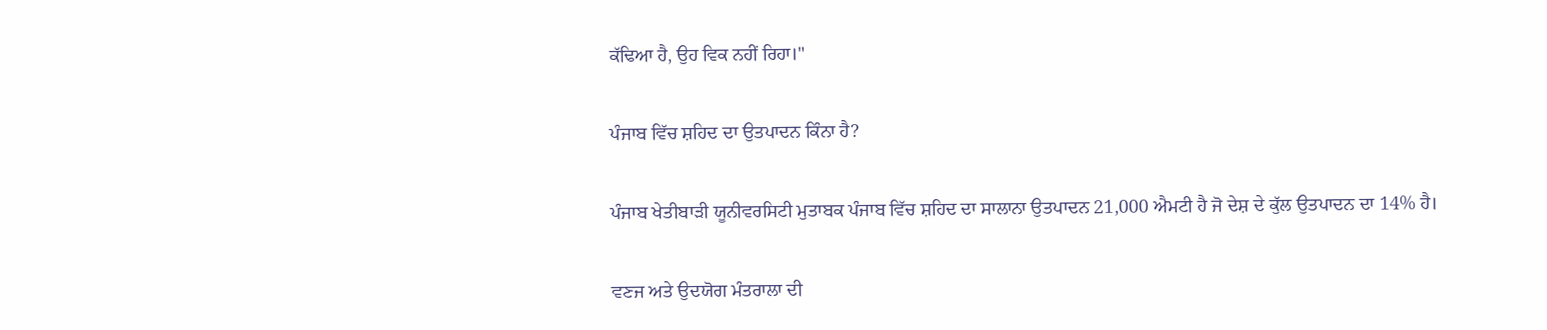ਕੱਢਿਆ ਹੈ, ਉਹ ਵਿਕ ਨਹੀਂ ਰਿਹਾ।"

ਪੰਜਾਬ ਵਿੱਚ ਸ਼ਹਿਦ ਦਾ ਉਤਪਾਦਨ ਕਿੰਨਾ ਹੈ?

ਪੰਜਾਬ ਖੇਤੀਬਾੜੀ ਯੂਨੀਵਰਸਿਟੀ ਮੁਤਾਬਕ ਪੰਜਾਬ ਵਿੱਚ ਸ਼ਹਿਦ ਦਾ ਸਾਲਾਨਾ ਉਤਪਾਦਨ 21,000 ਐਮਟੀ ਹੈ ਜੋ ਦੇਸ਼ ਦੇ ਕੁੱਲ ਉਤਪਾਦਨ ਦਾ 14% ਹੈ।

ਵਣਜ ਅਤੇ ਉਦਯੋਗ ਮੰਤਰਾਲਾ ਦੀ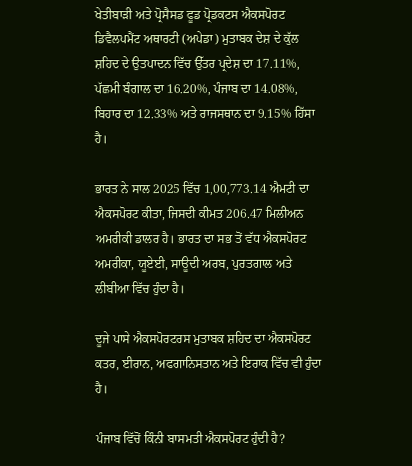ਖੇਤੀਬਾੜੀ ਅਤੇ ਪ੍ਰੋਸੈਸਡ ਫੂਡ ਪ੍ਰੋਡਕਟਸ ਐਕਸਪੋਰਟ ਡਿਵੈਲਪਮੈਂਟ ਅਥਾਰਟੀ (ਅਪੇਡਾ) ਮੁਤਾਬਕ ਦੇਸ਼ ਦੇ ਕੁੱਲ ਸ਼ਹਿਦ ਦੇ ਉਤਪਾਦਨ ਵਿੱਚ ਉੱਤਰ ਪ੍ਰਦੇਸ਼ ਦਾ 17.11%, ਪੱਛਮੀ ਬੰਗਾਲ ਦਾ 16.20%, ਪੰਜਾਬ ਦਾ 14.08%, ਬਿਹਾਰ ਦਾ 12.33% ਅਤੇ ਰਾਜਸਥਾਨ ਦਾ 9.15% ਹਿੱਸਾ ਹੈ।

ਭਾਰਤ ਨੇ ਸਾਲ 2025 ਵਿੱਚ 1,00,773.14 ਐਮਟੀ ਦਾ ਐਕਸਪੋਰਟ ਕੀਤਾ, ਜਿਸਦੀ ਕੀਮਤ 206.47 ਮਿਲੀਅਨ ਅਮਰੀਕੀ ਡਾਲਰ ਹੈ। ਭਾਰਤ ਦਾ ਸਭ ਤੋਂ ਵੱਧ ਐਕਸਪੋਰਟ ਅਮਰੀਕਾ, ਯੂਏਈ, ਸਾਊਦੀ ਅਰਬ, ਪੁਰਤਗਾਲ ਅਤੇ ਲੀਬੀਆ ਵਿੱਚ ਹੁੰਦਾ ਹੈ।

ਦੂਜੇ ਪਾਸੇ ਐਕਸਪੋਰਟਰਸ ਮੁਤਾਬਕ ਸ਼ਹਿਦ ਦਾ ਐਕਸਪੋਰਟ ਕਤਰ, ਈਰਾਨ, ਅਫਗਾਨਿਸਤਾਨ ਅਤੇ ਇਰਾਕ ਵਿੱਚ ਵੀ ਹੁੰਦਾ ਹੈ।

ਪੰਜਾਬ ਵਿੱਚੋਂ ਕਿੰਨੀ ਬਾਸਮਤੀ ਐਕਸਪੋਰਟ ਹੁੰਦੀ ਹੈ?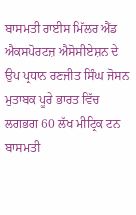ਬਾਸਮਤੀ ਰਾਈਸ ਮਿੱਲਰ ਐਂਡ ਐਕਸਪੋਰਟਜ਼ ਐਸੋਸੀਏਸ਼ਨ ਦੇ ਉਪ ਪ੍ਰਧਾਨ ਰਣਜੀਤ ਸਿੰਘ ਜੋਸਨ ਮੁਤਾਬਕ ਪੂਰੇ ਭਾਰਤ ਵਿੱਚ ਲਗਭਗ 60 ਲੱਖ ਮੀਟ੍ਰਿਕ ਟਨ ਬਾਸਮਤੀ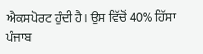ਐਕਸਪੋਰਟ ਹੁੰਦੀ ਹੈ। ਉਸ ਵਿੱਚੋਂ 40% ਹਿੱਸਾ ਪੰਜਾਬ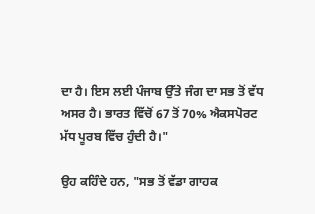ਦਾ ਹੈ। ਇਸ ਲਈ ਪੰਜਾਬ ਉੱਤੇ ਜੰਗ ਦਾ ਸਭ ਤੋਂ ਵੱਧ ਅਸਰ ਹੈ। ਭਾਰਤ ਵਿੱਚੋਂ 67 ਤੋਂ 70% ਐਕਸਪੋਰਟ ਮੱਧ ਪੂਰਬ ਵਿੱਚ ਹੁੰਦੀ ਹੈ।"

ਉਹ ਕਹਿੰਦੇ ਹਨ, "ਸਭ ਤੋਂ ਵੱਡਾ ਗਾਹਕ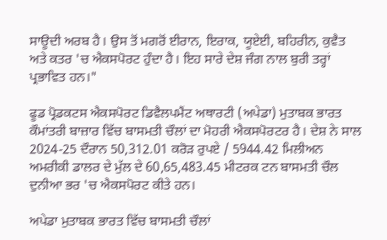ਸਾਊਦੀ ਅਰਬ ਹੈ। ਉਸ ਤੋਂ ਮਗਰੋਂ ਈਰਾਨ, ਇਰਾਕ, ਯੂਏਈ, ਬਹਿਰੀਨ, ਕੁਵੈਤ ਅਤੇ ਕਤਰ 'ਚ ਐਕਸਪੋਰਟ ਹੁੰਦਾ ਹੈ। ਇਹ ਸਾਰੇ ਦੇਸ਼ ਜੰਗ ਨਾਲ ਬੁਰੀ ਤਰ੍ਹਾਂ ਪ੍ਰਭਾਵਿਤ ਹਨ।"

ਫੂਡ ਪ੍ਰੋਡਕਟਸ ਐਕਸਪੋਰਟ ਡਿਵੈਲਪਮੈਂਟ ਅਥਾਰਟੀ (ਅਪੇਡਾ) ਮੁਤਾਬਕ ਭਾਰਤ ਕੌਮਾਂਤਰੀ ਬਾਜ਼ਾਰ ਵਿੱਚ ਬਾਸਮਤੀ ਚੌਲਾਂ ਦਾ ਮੋਹਰੀ ਐਕਸਪੋਰਟਰ ਹੈ। ਦੇਸ਼ ਨੇ ਸਾਲ 2024-25 ਦੌਰਾਨ 50,312.01 ਕਰੋੜ ਰੁਪਏ / 5944.42 ਮਿਲੀਅਨ ਅਮਰੀਕੀ ਡਾਲਰ ਦੇ ਮੁੱਲ ਦੇ 60,65,483.45 ਮੀਟਰਕ ਟਨ ਬਾਸਮਤੀ ਚੌਲ ਦੁਨੀਆ ਭਰ 'ਚ ਐਕਸਪੋਰਟ ਕੀਤੇ ਹਨ।

ਅਪੇਡਾ ਮੁਤਾਬਕ ਭਾਰਤ ਵਿੱਚ ਬਾਸਮਤੀ ਚੌਲਾਂ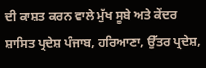ਦੀ ਕਾਸ਼ਤ ਕਰਨ ਵਾਲੇ ਮੁੱਖ ਸੂਬੇ ਅਤੇ ਕੇਂਦਰ ਸ਼ਾਸਿਤ ਪ੍ਰਦੇਸ਼ ਪੰਜਾਬ, ਹਰਿਆਣਾ, ਉੱਤਰ ਪ੍ਰਦੇਸ਼,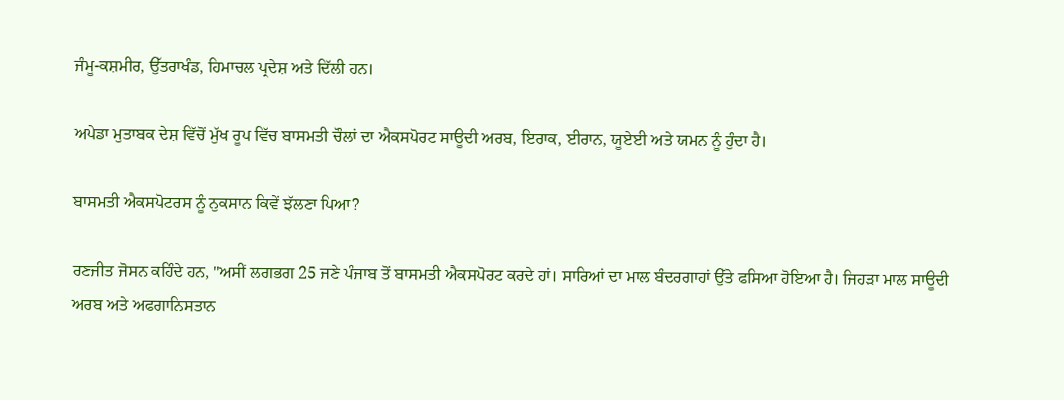ਜੰਮੂ-ਕਸ਼ਮੀਰ, ਉੱਤਰਾਖੰਡ, ਹਿਮਾਚਲ ਪ੍ਰਦੇਸ਼ ਅਤੇ ਦਿੱਲੀ ਹਨ।

ਅਪੇਡਾ ਮੁਤਾਬਕ ਦੇਸ਼ ਵਿੱਚੋਂ ਮੁੱਖ ਰੂਪ ਵਿੱਚ ਬਾਸਮਤੀ ਚੌਲਾਂ ਦਾ ਐਕਸਪੋਰਟ ਸਾਊਦੀ ਅਰਬ, ਇਰਾਕ, ਈਰਾਨ, ਯੂਏਈ ਅਤੇ ਯਮਨ ਨੂੰ ਹੁੰਦਾ ਹੈ।

ਬਾਸਮਤੀ ਐਕਸਪੋਟਰਸ ਨੂੰ ਨੁਕਸਾਨ ਕਿਵੇਂ ਝੱਲਣਾ ਪਿਆ?

ਰਣਜੀਤ ਜੋਸਨ ਕਹਿੰਦੇ ਹਨ, "ਅਸੀਂ ਲਗਭਗ 25 ਜਣੇ ਪੰਜਾਬ ਤੋਂ ਬਾਸਮਤੀ ਐਕਸਪੋਰਟ ਕਰਦੇ ਹਾਂ। ਸਾਰਿਆਂ ਦਾ ਮਾਲ ਬੰਦਰਗਾਹਾਂ ਉੱਤੇ ਫਸਿਆ ਹੋਇਆ ਹੈ। ਜਿਹੜਾ ਮਾਲ ਸਾਊਦੀ ਅਰਬ ਅਤੇ ਅਫਗਾਨਿਸਤਾਨ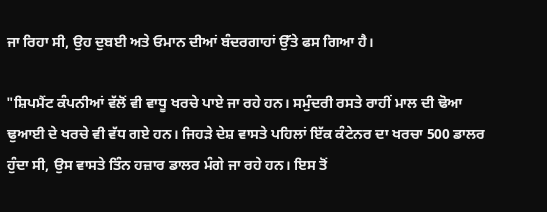ਜਾ ਰਿਹਾ ਸੀ, ਉਹ ਦੁਬਈ ਅਤੇ ਓਮਾਨ ਦੀਆਂ ਬੰਦਰਗਾਹਾਂ ਉੱਤੇ ਫਸ ਗਿਆ ਹੈ।

"ਸ਼ਿਪਮੈਂਟ ਕੰਪਨੀਆਂ ਵੱਲੋਂ ਵੀ ਵਾਧੂ ਖਰਚੇ ਪਾਏ ਜਾ ਰਹੇ ਹਨ। ਸਮੁੰਦਰੀ ਰਸਤੇ ਰਾਹੀਂ ਮਾਲ ਦੀ ਢੋਆ ਢੁਆਈ ਦੇ ਖਰਚੇ ਵੀ ਵੱਧ ਗਏ ਹਨ। ਜਿਹੜੇ ਦੇਸ਼ ਵਾਸਤੇ ਪਹਿਲਾਂ ਇੱਕ ਕੰਟੇਨਰ ਦਾ ਖਰਚਾ 500 ਡਾਲਰ ਹੁੰਦਾ ਸੀ, ਉਸ ਵਾਸਤੇ ਤਿੰਨ ਹਜ਼ਾਰ ਡਾਲਰ ਮੰਗੇ ਜਾ ਰਹੇ ਹਨ। ਇਸ ਤੋਂ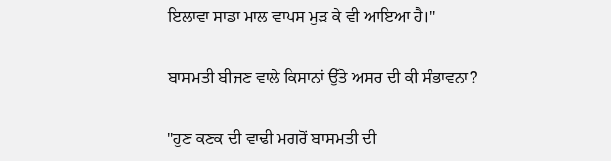ਇਲਾਵਾ ਸਾਡਾ ਮਾਲ ਵਾਪਸ ਮੁੜ ਕੇ ਵੀ ਆਇਆ ਹੈ।"

ਬਾਸਮਤੀ ਬੀਜਣ ਵਾਲੇ ਕਿਸਾਨਾਂ ਉੱਤੇ ਅਸਰ ਦੀ ਕੀ ਸੰਭਾਵਨਾ?

"ਹੁਣ ਕਣਕ ਦੀ ਵਾਢੀ ਮਗਰੋਂ ਬਾਸਮਤੀ ਦੀ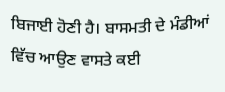ਬਿਜਾਈ ਹੋਣੀ ਹੈ। ਬਾਸਮਤੀ ਦੇ ਮੰਡੀਆਂ ਵਿੱਚ ਆਉਣ ਵਾਸਤੇ ਕਈ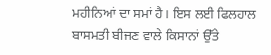ਮਹੀਨਿਆਂ ਦਾ ਸਮਾਂ ਹੈ। ਇਸ ਲਈ ਫਿਲਹਾਲ ਬਾਸਮਤੀ ਬੀਜਣ ਵਾਲੇ ਕਿਸਾਨਾਂ ਉੱਤੇ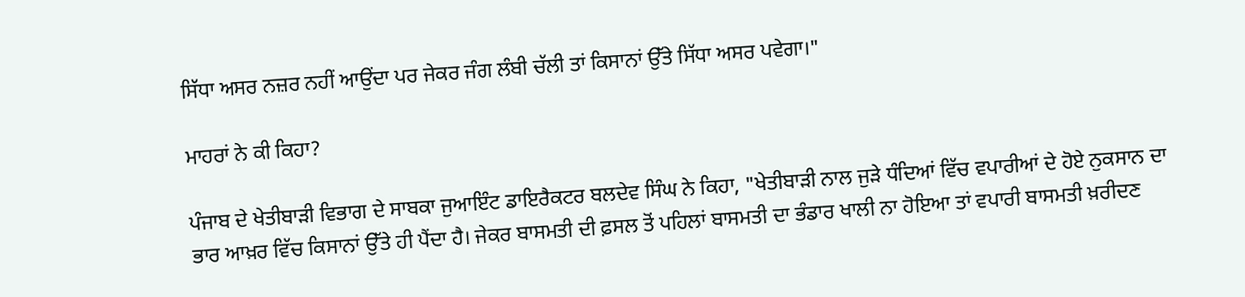ਸਿੱਧਾ ਅਸਰ ਨਜ਼ਰ ਨਹੀਂ ਆਉਂਦਾ ਪਰ ਜੇਕਰ ਜੰਗ ਲੰਬੀ ਚੱਲੀ ਤਾਂ ਕਿਸਾਨਾਂ ਉੱਤੇ ਸਿੱਧਾ ਅਸਰ ਪਵੇਗਾ।"

ਮਾਹਰਾਂ ਨੇ ਕੀ ਕਿਹਾ?

ਪੰਜਾਬ ਦੇ ਖੇਤੀਬਾੜੀ ਵਿਭਾਗ ਦੇ ਸਾਬਕਾ ਜੁਆਇੰਟ ਡਾਇਰੈਕਟਰ ਬਲਦੇਵ ਸਿੰਘ ਨੇ ਕਿਹਾ, "ਖੇਤੀਬਾੜੀ ਨਾਲ ਜੁੜੇ ਧੰਦਿਆਂ ਵਿੱਚ ਵਪਾਰੀਆਂ ਦੇ ਹੋਏ ਨੁਕਸਾਨ ਦਾ ਭਾਰ ਆਖ਼ਰ ਵਿੱਚ ਕਿਸਾਨਾਂ ਉੱਤੇ ਹੀ ਪੈਂਦਾ ਹੈ। ਜੇਕਰ ਬਾਸਮਤੀ ਦੀ ਫ਼ਸਲ ਤੋਂ ਪਹਿਲਾਂ ਬਾਸਮਤੀ ਦਾ ਭੰਡਾਰ ਖਾਲੀ ਨਾ ਹੋਇਆ ਤਾਂ ਵਪਾਰੀ ਬਾਸਮਤੀ ਖ਼ਰੀਦਣ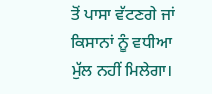ਤੋਂ ਪਾਸਾ ਵੱਟਣਗੇ ਜਾਂ ਕਿਸਾਨਾਂ ਨੂੰ ਵਧੀਆ ਮੁੱਲ ਨਹੀਂ ਮਿਲੇਗਾ।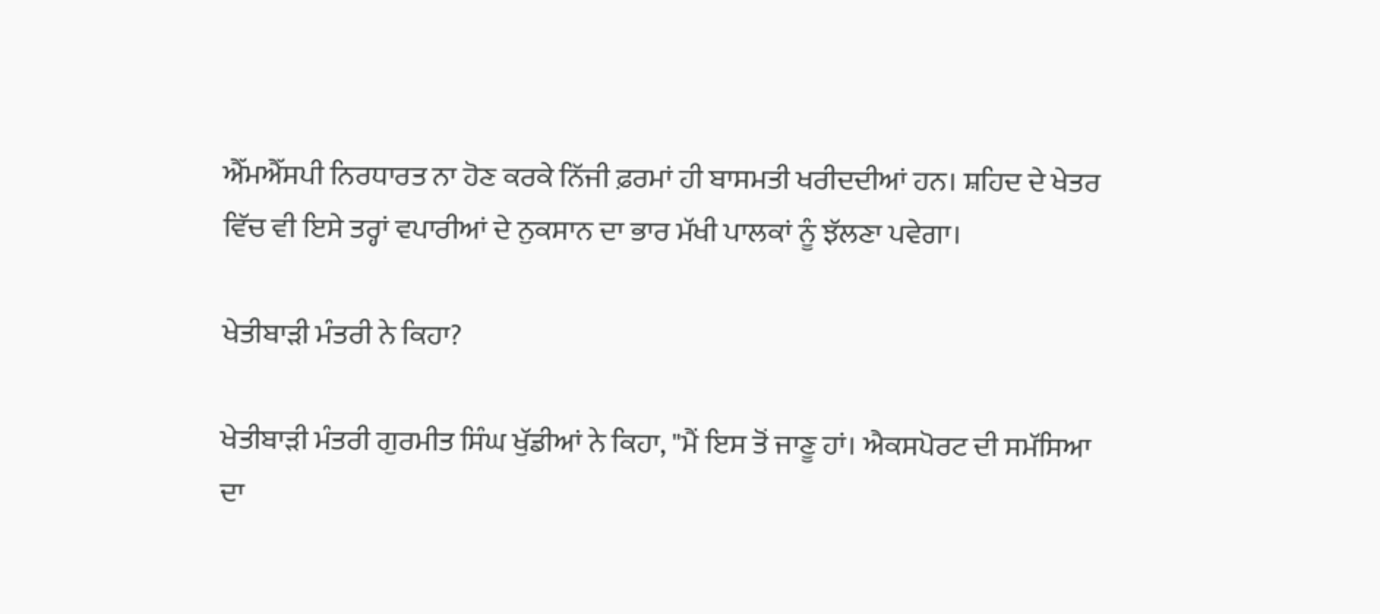ਐੱਮਐੱਸਪੀ ਨਿਰਧਾਰਤ ਨਾ ਹੋਣ ਕਰਕੇ ਨਿੱਜੀ ਫ਼ਰਮਾਂ ਹੀ ਬਾਸਮਤੀ ਖਰੀਦਦੀਆਂ ਹਨ। ਸ਼ਹਿਦ ਦੇ ਖੇਤਰ ਵਿੱਚ ਵੀ ਇਸੇ ਤਰ੍ਹਾਂ ਵਪਾਰੀਆਂ ਦੇ ਨੁਕਸਾਨ ਦਾ ਭਾਰ ਮੱਖੀ ਪਾਲਕਾਂ ਨੂੰ ਝੱਲਣਾ ਪਵੇਗਾ।

ਖੇਤੀਬਾੜੀ ਮੰਤਰੀ ਨੇ ਕਿਹਾ?

ਖੇਤੀਬਾੜੀ ਮੰਤਰੀ ਗੁਰਮੀਤ ਸਿੰਘ ਖੁੱਡੀਆਂ ਨੇ ਕਿਹਾ, "ਮੈਂ ਇਸ ਤੋਂ ਜਾਣੂ ਹਾਂ। ਐਕਸਪੋਰਟ ਦੀ ਸਮੱਸਿਆ ਦਾ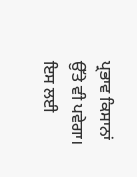ਪ੍ਰਭਾਵ ਕਿਸਾਨਾਂ ਉੱਤੇ ਵੀ ਪਵੇਗਾ। ਇਸ ਲਈ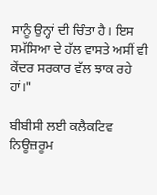ਸਾਨੂੰ ਉਨ੍ਹਾਂ ਦੀ ਚਿੰਤਾ ਹੈ। ਇਸ ਸਮੱਸਿਆ ਦੇ ਹੱਲ ਵਾਸਤੇ ਅਸੀਂ ਵੀ ਕੇਂਦਰ ਸਰਕਾਰ ਵੱਲ ਝਾਕ ਰਹੇ ਹਾਂ।"

ਬੀਬੀਸੀ ਲਈ ਕਲੈਕਟਿਵ ਨਿਊਜ਼ਰੂਮ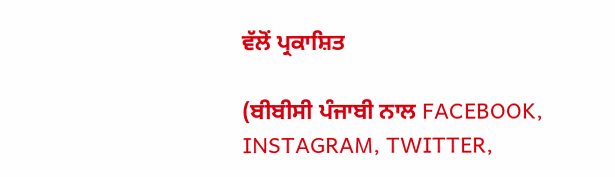ਵੱਲੋਂ ਪ੍ਰਕਾਸ਼ਿਤ

(ਬੀਬੀਸੀ ਪੰਜਾਬੀ ਨਾਲ FACEBOOK, INSTAGRAM, TWITTER,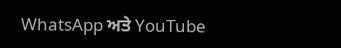WhatsApp ਅਤੇ YouTube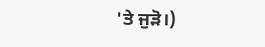'ਤੇ ਜੁੜੋ।)